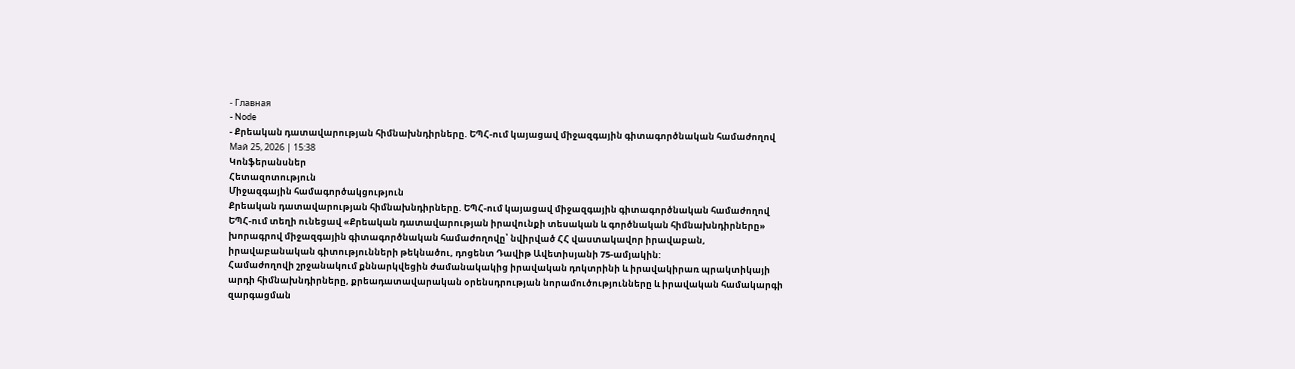- Главная
- Node
- Քրեական դատավարության հիմնախնդիրները. ԵՊՀ-ում կայացավ միջազգային գիտագործնական համաժողով
Май 25, 2026 | 15:38
Կոնֆերանսներ
Հետազոտություն
Միջազգային համագործակցություն
Քրեական դատավարության հիմնախնդիրները. ԵՊՀ-ում կայացավ միջազգային գիտագործնական համաժողով
ԵՊՀ-ում տեղի ունեցավ «Քրեական դատավարության իրավունքի տեսական և գործնական հիմնախնդիրները» խորագրով միջազգային գիտագործնական համաժողովը՝ նվիրված ՀՀ վաստակավոր իրավաբան, իրավաբանական գիտությունների թեկնածու, դոցենտ Դավիթ Ավետիսյանի 75-ամյակին:
Համաժողովի շրջանակում քննարկվեցին ժամանակակից իրավական դոկտրինի և իրավակիրառ պրակտիկայի արդի հիմնախնդիրները, քրեադատավարական օրենսդրության նորամուծությունները և իրավական համակարգի զարգացման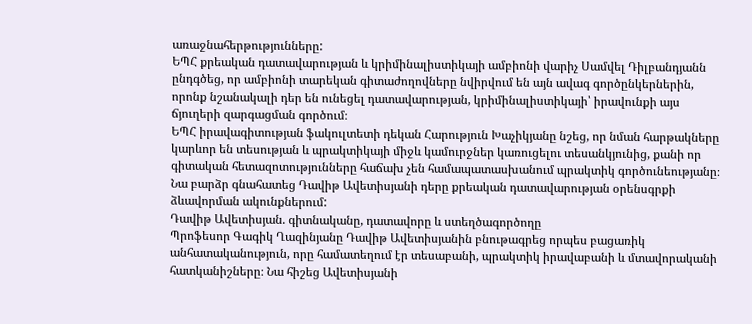առաջնահերթությունները:
ԵՊՀ քրեական դատավարության և կրիմինալիստիկայի ամբիոնի վարիչ Սամվել Դիլբանդյանն ընդգծեց, որ ամբիոնի տարեկան գիտաժողովները նվիրվում են այն ավագ գործընկերներին, որոնք նշանակալի դեր են ունեցել դատավարության, կրիմինալիստիկայի՝ իրավունքի այս ճյուղերի զարգացման գործում։
ԵՊՀ իրավագիտության ֆակուլտետի դեկան Հարություն Խաչիկյանը նշեց, որ նման հարթակները կարևոր են տեսության և պրակտիկայի միջև կամուրջներ կառուցելու տեսանկյունից, քանի որ գիտական հետազոտությունները հաճախ չեն համապատասխանում պրակտիկ գործունեությանը։ Նա բարձր գնահատեց Դավիթ Ավետիսյանի դերը քրեական դատավարության օրենսգրքի ձևավորման ակունքներում:
Դավիթ Ավետիսյան. գիտնականը, դատավորը և ստեղծագործողը
Պրոֆեսոր Գագիկ Ղազինյանը Դավիթ Ավետիսյանին բնութագրեց որպես բացառիկ անհատականություն, որը համատեղում էր տեսաբանի, պրակտիկ իրավաբանի և մտավորականի հատկանիշները։ Նա հիշեց Ավետիսյանի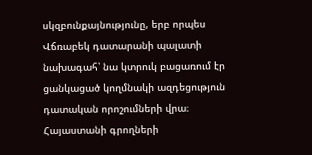սկզբունքայնությունը, երբ որպես Վճռաբեկ դատարանի պալատի նախագահ՝ նա կտրուկ բացառում էր ցանկացած կողմնակի ազդեցություն դատական որոշումների վրա։
Հայաստանի գրողների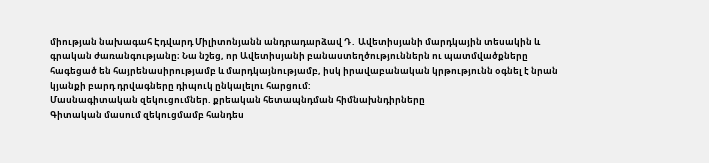միության նախագահ Էդվարդ Միլիտոնյանն անդրադարձավ Դ․ Ավետիսյանի մարդկային տեսակին և գրական ժառանգությանը։ Նա նշեց, որ Ավետիսյանի բանաստեղծություններն ու պատմվածքները հագեցած են հայրենասիրությամբ և մարդկայնությամբ, իսկ իրավաբանական կրթությունն օգնել է նրան կյանքի բարդ դրվագները դիպուկ ընկալելու հարցում:
Մասնագիտական զեկուցումներ. քրեական հետապնդման հիմնախնդիրները
Գիտական մասում զեկուցմամբ հանդես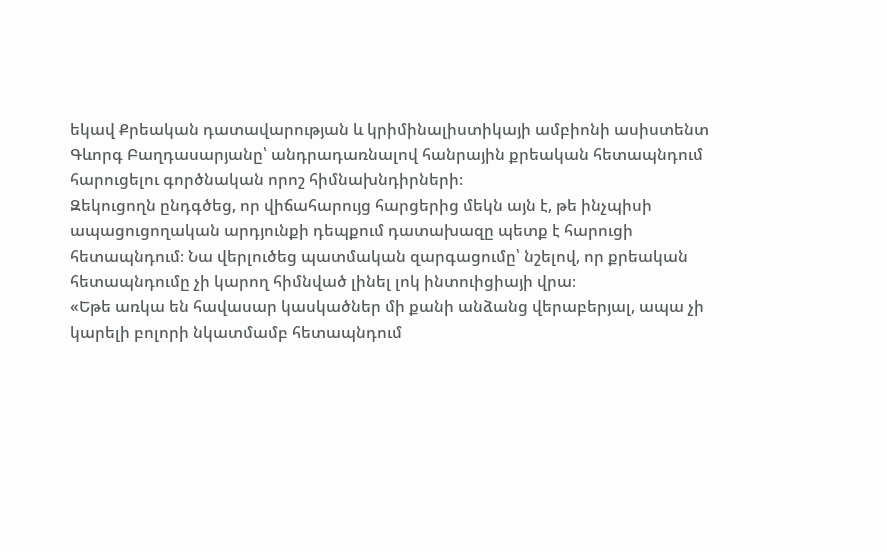եկավ Քրեական դատավարության և կրիմինալիստիկայի ամբիոնի ասիստենտ Գևորգ Բաղդասարյանը՝ անդրադառնալով հանրային քրեական հետապնդում հարուցելու գործնական որոշ հիմնախնդիրների։
Զեկուցողն ընդգծեց, որ վիճահարույց հարցերից մեկն այն է, թե ինչպիսի ապացուցողական արդյունքի դեպքում դատախազը պետք է հարուցի հետապնդում։ Նա վերլուծեց պատմական զարգացումը՝ նշելով, որ քրեական հետապնդումը չի կարող հիմնված լինել լոկ ինտուիցիայի վրա։
«Եթե առկա են հավասար կասկածներ մի քանի անձանց վերաբերյալ, ապա չի կարելի բոլորի նկատմամբ հետապնդում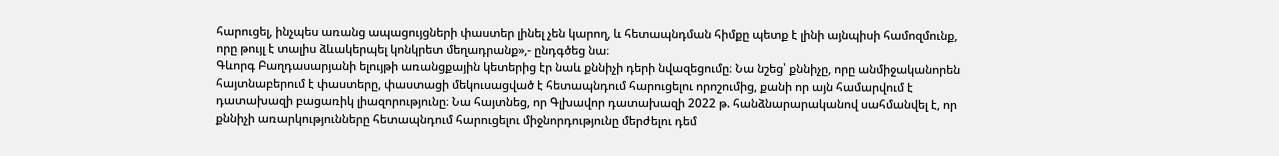հարուցել, ինչպես առանց ապացույցների փաստեր լինել չեն կարող, և հետապնդման հիմքը պետք է լինի այնպիսի համոզմունք, որը թույլ է տալիս ձևակերպել կոնկրետ մեղադրանք»,- ընդգծեց նա։
Գևորգ Բաղդասարյանի ելույթի առանցքային կետերից էր նաև քննիչի դերի նվազեցումը։ Նա նշեց՝ քննիչը, որը անմիջականորեն հայտնաբերում է փաստերը, փաստացի մեկուսացված է հետապնդում հարուցելու որոշումից, քանի որ այն համարվում է դատախազի բացառիկ լիազորությունը։ Նա հայտնեց, որ Գլխավոր դատախազի 2022 թ. հանձնարարականով սահմանվել է, որ քննիչի առարկությունները հետապնդում հարուցելու միջնորդությունը մերժելու դեմ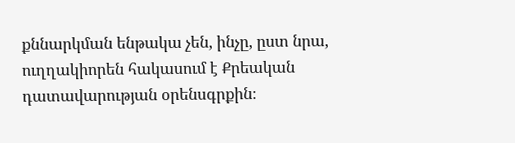քննարկման ենթակա չեն, ինչը, ըստ նրա, ուղղակիորեն հակասում է Քրեական դատավարության օրենսգրքին։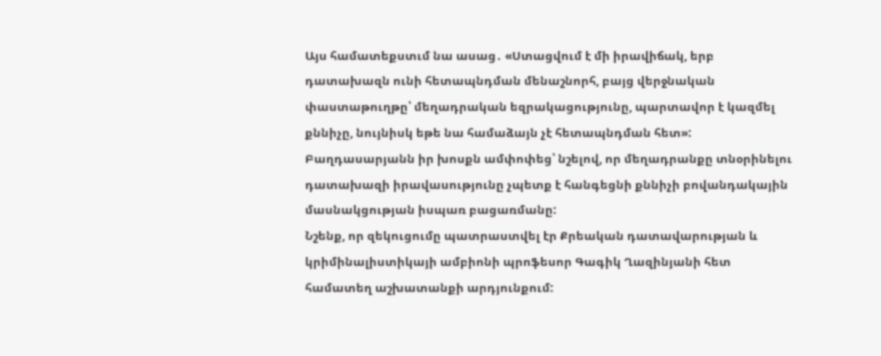Այս համատեքստւմ նա ասաց․ «Ստացվում է մի իրավիճակ, երբ դատախազն ունի հետապնդման մենաշնորհ, բայց վերջնական փաստաթուղթը՝ մեղադրական եզրակացությունը, պարտավոր է կազմել քննիչը, նույնիսկ եթե նա համաձայն չէ հետապնդման հետ»:
Բաղդասարյանն իր խոսքն ամփոփեց՝ նշելով, որ մեղադրանքը տնօրինելու դատախազի իրավասությունը չպետք է հանգեցնի քննիչի բովանդակային մասնակցության իսպառ բացառմանը:
Նշենք, որ զեկուցումը պատրաստվել էր Քրեական դատավարության և կրիմինալիստիկայի ամբիոնի պրոֆեսոր Գագիկ Ղազինյանի հետ համատեղ աշխատանքի արդյունքում: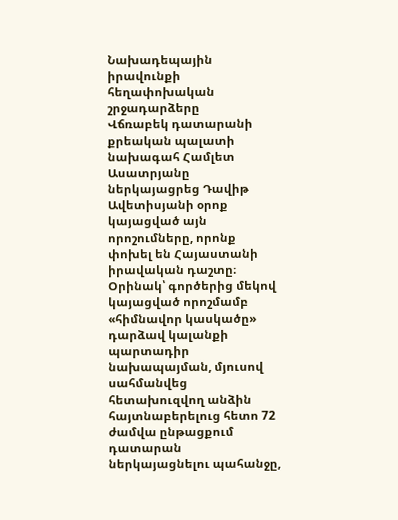Նախադեպային իրավունքի հեղափոխական շրջադարձերը
Վճռաբեկ դատարանի քրեական պալատի նախագահ Համլետ Ասատրյանը ներկայացրեց Դավիթ Ավետիսյանի օրոք կայացված այն որոշումները, որոնք փոխել են Հայաստանի իրավական դաշտը։ Օրինակ՝ գործերից մեկով կայացված որոշմամբ «հիմնավոր կասկածը» դարձավ կալանքի պարտադիր նախապայման, մյուսով սահմանվեց հետախուզվող անձին հայտնաբերելուց հետո 72 ժամվա ընթացքում դատարան ներկայացնելու պահանջը,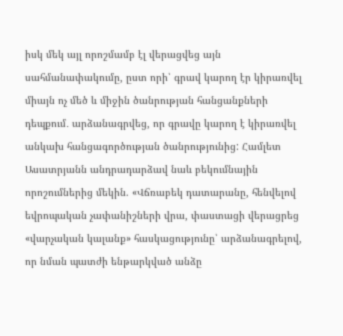իսկ մեկ այլ որոշմամբ էլ վերացվեց այն սահմանափակումը, ըստ որի՝ գրավ կարող էր կիրառվել միայն ոչ մեծ և միջին ծանրության հանցանքների դեպքում․ արձանագրվեց, որ գրավը կարող է կիրառվել անկախ հանցագործության ծանրությունից: Համլետ Ասատրյանն անդրադարձավ նաև բեկումնային որոշումներից մեկին. «Վճռաբեկ դատարանը, հենվելով եվրոպական չափանիշների վրա, փաստացի վերացրեց «վարչական կալանք» հասկացությունը՝ արձանագրելով, որ նման պատժի ենթարկված անձը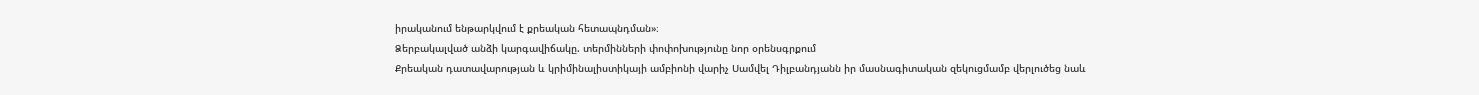իրականում ենթարկվում է քրեական հետապնդման»։
Ձերբակալված անձի կարգավիճակը. տերմինների փոփոխությունը նոր օրենսգրքում
Քրեական դատավարության և կրիմինալիստիկայի ամբիոնի վարիչ Սամվել Դիլբանդյանն իր մասնագիտական զեկուցմամբ վերլուծեց նաև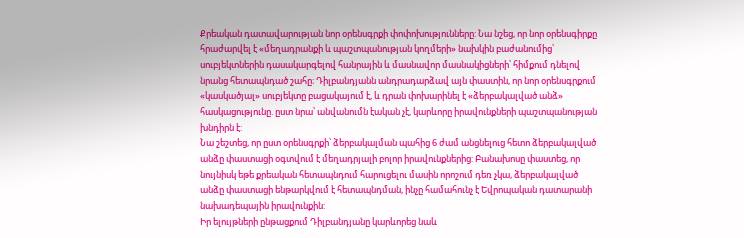Քրեական դատավարության նոր օրենսգրքի փոփոխությունները: Նա նշեց, որ նոր օրենսգիրքը հրաժարվել է «մեղադրանքի և պաշտպանության կողմերի» նախկին բաժանումից՝ սուբյեկտներին դասակարգելով հանրային և մասնավոր մասնակիցների՝ հիմքում դնելով նրանց հետապնդած շահը։ Դիլբանդյանն անդրադարձավ այն փաստին, որ նոր օրենսգրքում «կասկածյալ» սուբյեկտը բացակայում է, և դրան փոխարինել է «ձերբակալված անձ» հասկացությունը. ըստ նրա՝ անվանումն էական չէ, կարևորը իրավունքների պաշտպանության խնդիրն է:
Նա շեշտեց, որ ըստ օրենսգրքի՝ ձերբակալման պահից 6 ժամ անցնելուց հետո ձերբակալված անձը փաստացի օգտվում է մեղադրյալի բոլոր իրավունքներից: Բանախոսը փաստեց, որ նույնիսկ եթե քրեական հետապնդում հարուցելու մասին որոշում դեռ չկա, ձերբակալված անձը փաստացի ենթարկվում է հետապնդման, ինչը համահունչ է Եվրոպական դատարանի նախադեպային իրավունքին:
Իր ելույթների ընթացքում Դիլբանդյանը կարևորեց նաև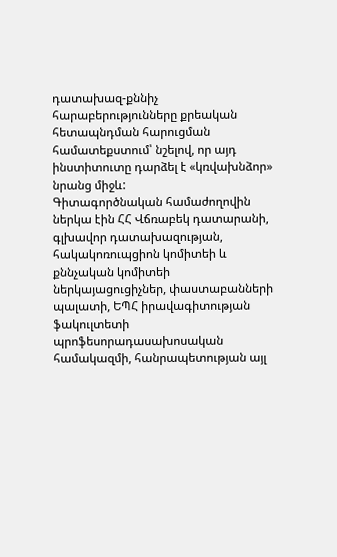դատախազ-քննիչ հարաբերությունները քրեական հետապնդման հարուցման համատեքստում՝ նշելով, որ այդ ինստիտուտը դարձել է «կռվախնձոր» նրանց միջև:
Գիտագործնական համաժողովին ներկա էին ՀՀ Վճռաբեկ դատարանի, գլխավոր դատախազության, հակակոռուպցիոն կոմիտեի և քննչական կոմիտեի ներկայացուցիչներ, փաստաբանների պալատի, ԵՊՀ իրավագիտության ֆակուլտետի պրոֆեսորադասախոսական համակազմի, հանրապետության այլ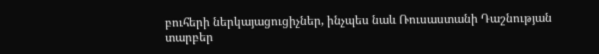բուհերի ներկայացուցիչներ, ինչպես նաև Ռուսաստանի Դաշնության տարբեր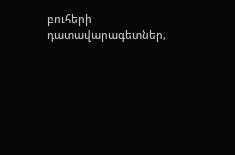բուհերի դատավարագետներ,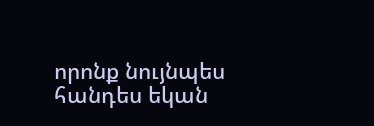որոնք նույնպես հանդես եկան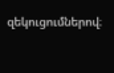զեկուցումներով։